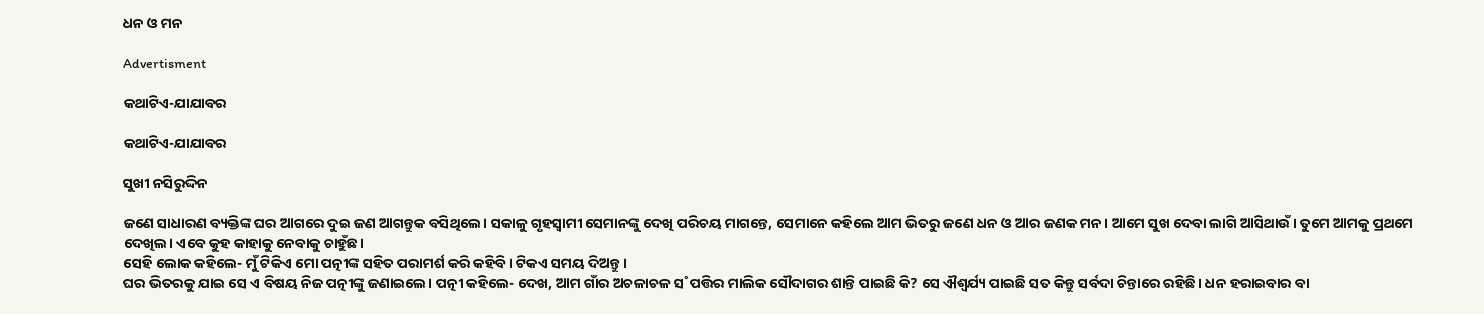ଧନ ଓ ମନ

Advertisment

କଥାଟିଏ-ଯାଯାବର

କଥାଟିଏ-ଯାଯାବର

ସୁଖୀ ନସିରୁଦ୍ଦିନ

ଜଣେ ସାଧାରଣ ବ୍ୟକ୍ତିଙ୍କ ଘର ଆଗରେ ଦୁଇ ଜଣ ଆଗନ୍ତୁକ ବସିଥିଲେ। ସକାଳୁ ଗୃହସ୍ବାମୀ ସେମାନଙ୍କୁ ଦେଖି ପରିଚୟ ମାଗନ୍ତେ, ସେମାନେ କହିଲେ ଆମ ଭିତରୁ ଜଣେ ଧନ ଓ ଆର ଜଣକ ମନ। ଆମେ ସୁଖ ଦେବା ଲାଗି ଆସିଥାଉଁ। ତୁମେ ଆମକୁ ପ୍ରଥମେ ଦେଖିଲ। ଏବେ କୁହ କାହାକୁ ନେବାକୁ ଚାହୁଁଛ।
ସେହି ଲୋକ କହିଲେ- ମୁଁ ଟିକିଏ ମୋ ପତ୍ନୀଙ୍କ ସହିତ ପରାମର୍ଶ କରି କହିବି। ଟିକଏ ସମୟ ଦିଅନ୍ତୁ।
ଘର ଭିତରକୁ ଯାଇ ସେ ଏ ବିଷୟ ନିଜ ପତ୍ନୀଙ୍କୁ ଜଣାଇଲେ। ପତ୍ନୀ କହିଲେ- ଦେଖ, ଆମ ଗାଁର ଅଚଳାଚଳ ସ˚ପତ୍ତିର ମାଲିକ ସୌଦାଗର ଶାନ୍ତି ପାଇଛି କି? ସେ ଐଶ୍ବର୍ଯ୍ୟ ପ‌ାଇଛି ସତ କିନ୍ତୁ ସର୍ବଦା ଚିନ୍ତାରେ ରହିଛି। ଧନ ହରାଇବାର ବା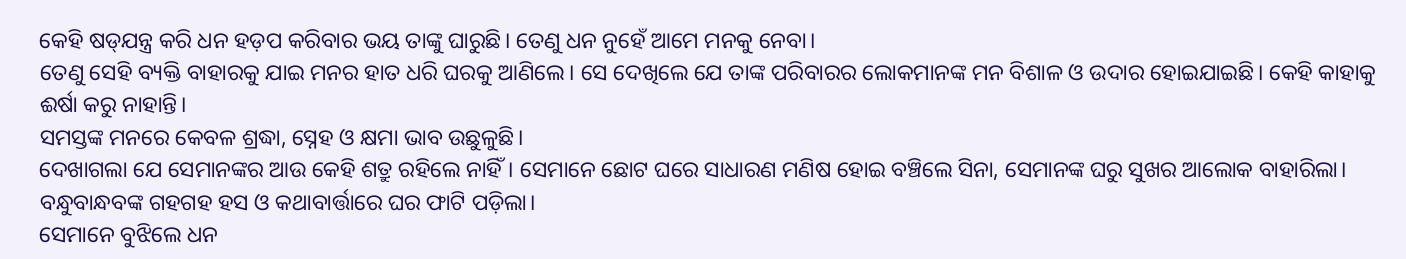କେହି ଷଡ୍‌ଯନ୍ତ୍ର କରି ଧନ ହଡ଼ପ କରିବାର ଭୟ ତାଙ୍କୁ ଘାରୁଛି। ତେଣୁ ଧନ ନୁହେଁ ଆମେ ମନକୁ ନେବା।
ତେଣୁ ସେହି ବ୍ୟକ୍ତି ବାହାରକୁ ଯାଇ ମନର ହାତ ଧରି ଘରକୁ ଆଣିଲେ। ସେ ଦେଖିଲେ ଯେ ତାଙ୍କ ପରିବାରର ଲୋକମାନଙ୍କ ମନ ବିଶାଳ ଓ ଉଦାର ହୋଇଯାଇଛି। କେହି କାହାକୁ ଈର୍ଷା କରୁ ନାହାନ୍ତି।
ସମସ୍ତଙ୍କ ମନରେ କେବଳ ଶ୍ରଦ୍ଧା, ସ୍ନେହ ଓ କ୍ଷମା ଭାବ ଉଛୁଳୁଛି।
ଦେଖାଗଲା ଯେ ସେମାନଙ୍କର ଆଉ କେହି ଶତ୍ରୁ ରହିଲେ ନାହିଁ। ସେମାନେ ଛୋଟ ଘରେ ସାଧାରଣ ମଣିଷ ହୋଇ ବଞ୍ଚିଲେ ସିନା, ସେମାନଙ୍କ ଘରୁ ସୁଖର ଆଲୋକ ବାହାରିଲା। ବନ୍ଧୁବାନ୍ଧବଙ୍କ ଗହଗହ ହସ ଓ କଥାବାର୍ତ୍ତାରେ ଘର ଫାଟି ପଡ଼ିଲା।
ସେମାନେ ବୁଝିଲେ ଧନ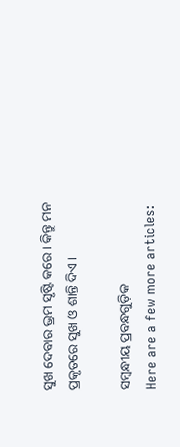ସୁଖ ଦେବାର ଭ୍ରମ ସୃଷ୍ଟି କରେ। କିନ୍ତୁ ମନ ପ୍ରକୃତରେ ସୁଖ ଓ ଶାନ୍ତି ଦିଏ।

ସମ୍ବନ୍ଧୀୟ ପ୍ରବନ୍ଧଗୁଡ଼ିକ
Here are a few more articles: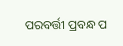ପରବର୍ତ୍ତୀ ପ୍ରବନ୍ଧ ପ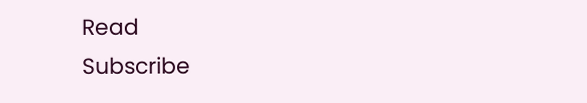Read
Subscribe